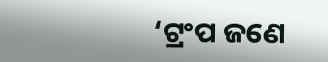‘ଟ୍ରଂପ ଜଣେ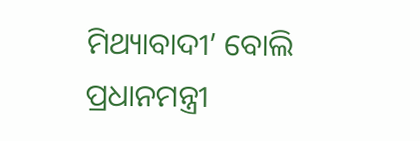ମିଥ୍ୟାବାଦୀ’ ବୋଲି ପ୍ରଧାନମନ୍ତ୍ରୀ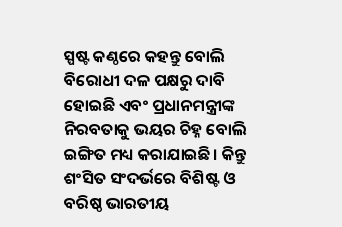ସ୍ପଷ୍ଟ କଣ୍ଠରେ କହନ୍ତୁ ବୋଲି ବିରୋଧୀ ଦଳ ପକ୍ଷରୁ ଦାବି ହୋଇଛି ଏବଂ ପ୍ରଧାନମନ୍ତ୍ରୀଙ୍କ ନିରବତାକୁ ଭୟର ଚିହ୍ନ ବୋଲି ଇଙ୍ଗିତ ମଧ୍ୟ କରାଯାଇଛି। କିନ୍ତୁ ଶଂସିତ ସଂଦର୍ଭରେ ବିଶିଷ୍ଟ ଓ ବରିଷ୍ଠ ଭାରତୀୟ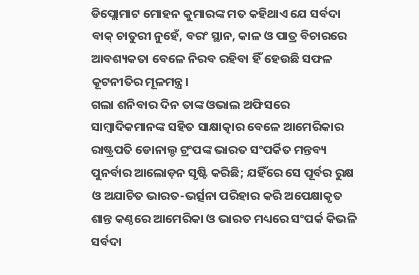ଡିପ୍ଲୋମାଟ ମୋହନ କୁମାରଙ୍କ ମତ କହିଥାଏ ଯେ ସର୍ବଦା ବାକ୍ ଚାତୁରୀ ନୁହେଁ, ବରଂ ସ୍ଥାନ, କାଳ ଓ ପାତ୍ର ବିଚାରରେ ଆବଶ୍ୟକତା ବେଳେ ନିରବ ରହିବା ହିଁ ହେଉଛି ସଫଳ କୂଟନୀତିର ମୂଳମନ୍ତ୍ର।
ଗଲା ଶନିବାର ଦିନ ତାଙ୍କ ଓଭାଲ ଅଫିସରେ ସାମ୍ବାଦିକମାନଙ୍କ ସହିତ ସାକ୍ଷାତ୍କାର ବେଳେ ଆମେରିକାର ରାଷ୍ଟ୍ରପତି ଡୋନାଲ୍ଡ ଟ୍ରଂପଙ୍କ ଭାରତ ସଂପର୍କିତ ମନ୍ତବ୍ୟ ପୁନର୍ବାର ଆଲୋଡ଼ନ ସୃଷ୍ଟି କରିଛି; ଯହିଁରେ ସେ ପୂର୍ବର ରୁକ୍ଷ ଓ ଅଯାଚିତ ଭାରତ-ଭର୍ତ୍ସନା ପରିହାର କରି ଅପେକ୍ଷାକୃତ ଶାନ୍ତ କଣ୍ଠରେ ଆମେରିକା ଓ ଭାରତ ମଧ୍ୟରେ ସଂପର୍କ କିଭଳି ସର୍ବଦା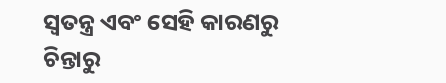ସ୍ବତନ୍ତ୍ର ଏବଂ ସେହି କାରଣରୁ ଚିନ୍ତାରୁ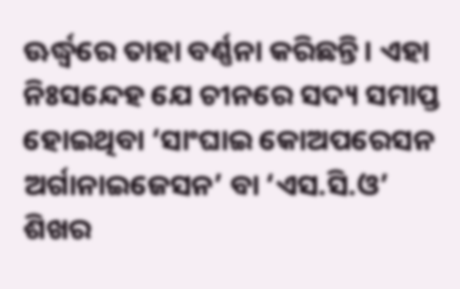ଊର୍ଦ୍ଧ୍ବରେ ତାହା ବର୍ଣ୍ଣନା କରିଛନ୍ତି। ଏହା ନିଃସନ୍ଦେହ ଯେ ଚୀନରେ ସଦ୍ୟ ସମାପ୍ତ ହୋଇଥିବା ‘ସାଂଘାଇ କୋଅପରେସନ ଅର୍ଗାନାଇଜେସନ’ ବା ‘ଏସ.ସି.ଓ’ ଶିଖର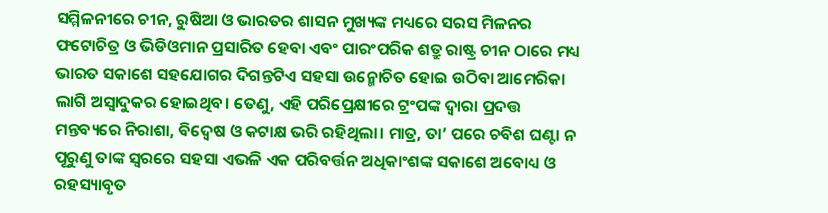ସମ୍ମିଳନୀରେ ଚୀନ, ରୁଷିଆ ଓ ଭାରତର ଶାସନ ମୁଖ୍ୟଙ୍କ ମଧ୍ୟରେ ସରସ ମିଳନର ଫଟୋଚିତ୍ର ଓ ଭିଡିଓମାନ ପ୍ରସାରିତ ହେବା ଏବଂ ପାରଂପରିକ ଶତ୍ରୁ ରାଷ୍ଟ୍ର ଚୀନ ଠାରେ ମଧ୍ୟ ଭାରତ ସକାଶେ ସହଯୋଗର ଦିଗନ୍ତଟିଏ ସହସା ଉନ୍ମୋଚିତ ହୋଇ ଉଠିବା ଆମେରିକା ଲାଗି ଅସ୍ବାଦୁକର ହୋଇଥିବ। ତେଣୁ, ଏହି ପରିପ୍ରେକ୍ଷୀରେ ଟ୍ରଂପଙ୍କ ଦ୍ବାରା ପ୍ରଦତ୍ତ ମନ୍ତବ୍ୟରେ ନିରାଶା, ବିଦ୍ବେଷ ଓ କଟାକ୍ଷ ଭରି ରହିଥିଲା। ମାତ୍ର, ତା’ ପରେ ଚବିଶ ଘଣ୍ଟା ନ ପୂରୁଣୁ ତାଙ୍କ ସ୍ବରରେ ସହସା ଏଭଳି ଏକ ପରିବର୍ତ୍ତନ ଅଧିକାଂଶଙ୍କ ସକାଶେ ଅବୋଧ୍ୟ ଓ ରହସ୍ୟାବୃତ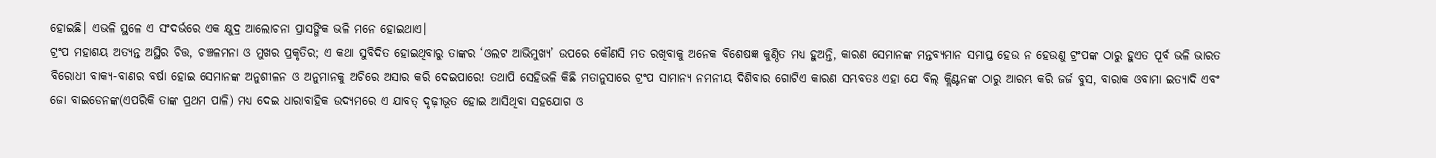ହୋଇଛି। ଏଭଳି ସ୍ଥଳେ ଏ ସଂଦର୍ଭରେ ଏକ କ୍ଷୁଦ୍ର ଆଲୋଚନା ପ୍ରାସଙ୍ଗିକ ଭଳି ମନେ ହୋଇଥାଏ।
ଟ୍ରଂପ ମହାଶୟ ଅତ୍ୟନ୍ତ ଅସ୍ଥିର ଚିତ୍ତ, ଚଞ୍ଚଳମନା ଓ ମୁଖର ପ୍ରକୃତିର; ଏ କଥା ସୁବିଦିତ ହୋଇଥିବାରୁ ତାଙ୍କର ‘ଓଲଟ ଆଭିମୁଖ୍ୟ’ ଉପରେ କୌଣସି ମତ ରଖିବାକୁ ଅନେକ ବିଶେଷଜ୍ଞ କୁଣ୍ଠିତ ମଧ୍ୟ ହୁଅନ୍ତି, କାରଣ ସେମାନଙ୍କ ମନ୍ତବ୍ୟମାନ ସମାପ୍ତ ହେଉ ନ ହେଉଣୁ ଟ୍ରଂପଙ୍କ ଠାରୁ ହୁଏତ ପୂର୍ବ ଭଳି ଭାରତ ବିରୋଧୀ ବାକ୍ୟ-ବାଣର ବର୍ଷା ହୋଇ ସେମାନଙ୍କ ଅନୁଶୀଳନ ଓ ଅନୁମାନକୁ ଅଚିରେ ଅସାର କରି ଦେଇପାରେ! ତଥାପି ସେହିଭଳି କିଛି ମତାନୁସାରେ ଟ୍ରଂପ ସାମାନ୍ୟ ନମନୀୟ ଦିଶିବାର ଗୋଟିଏ କାରଣ ସମ୍ଭବତଃ ଏହା ଯେ ବିଲ୍ କ୍ଲିଣ୍ଟନଙ୍କ ଠାରୁ ଆରମ୍ଭ କରି ଜର୍ଜ ବୁସ, ବାରାକ ଓବାମା ଇତ୍ୟାଦି ଏବଂ ଜୋ ବାଇଡେନଙ୍କ(ଏପରିକି ତାଙ୍କ ପ୍ରଥମ ପାଳି) ମଧ୍ୟ ଦେଇ ଧାରାବାହିକ ଉଦ୍ୟମରେ ଏ ଯାବତ୍ ଦୃଢ଼ୀଭୂତ ହୋଇ ଆସିଥିବା ସହଯୋଗ ଓ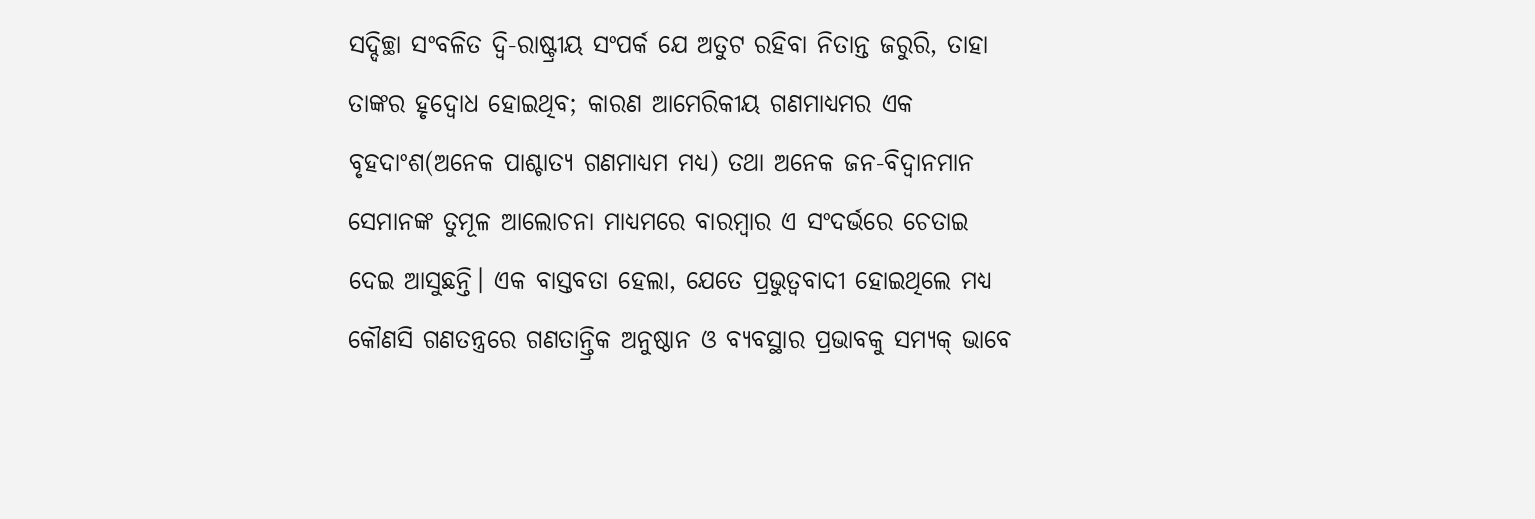ସଦ୍ଦିଚ୍ଛା ସଂବଳିତ ଦ୍ବି-ରାଷ୍ଟ୍ରୀୟ ସଂପର୍କ ଯେ ଅତୁଟ ରହିବା ନିତାନ୍ତ ଜରୁରି, ତାହା ତାଙ୍କର ହୃଦ୍ବୋଧ ହୋଇଥିବ; କାରଣ ଆମେରିକୀୟ ଗଣମାଧ୍ୟମର ଏକ ବୃହଦାଂଶ(ଅନେକ ପାଶ୍ଚାତ୍ୟ ଗଣମାଧ୍ୟମ ମଧ୍ୟ) ତଥା ଅନେକ ଜନ-ବିଦ୍ବାନମାନ ସେମାନଙ୍କ ତୁମୂଳ ଆଲୋଚନା ମାଧ୍ୟମରେ ବାରମ୍ବାର ଏ ସଂଦର୍ଭରେ ଚେତାଇ ଦେଇ ଆସୁଛନ୍ତି। ଏକ ବାସ୍ତବତା ହେଲା, ଯେତେ ପ୍ରଭୁତ୍ବବାଦୀ ହୋଇଥିଲେ ମଧ୍ୟ କୌଣସି ଗଣତନ୍ତ୍ରରେ ଗଣତାନ୍ତ୍ରିକ ଅନୁଷ୍ଠାନ ଓ ବ୍ୟବସ୍ଥାର ପ୍ରଭାବକୁ ସମ୍ୟକ୍ ଭାବେ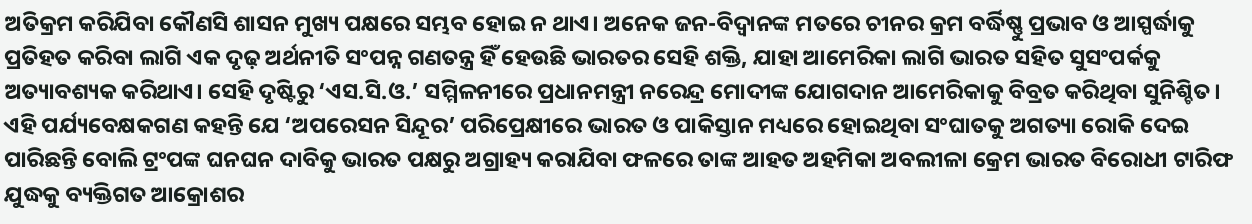ଅତିକ୍ରମ କରିଯିବା କୌଣସି ଶାସନ ମୁଖ୍ୟ ପକ୍ଷରେ ସମ୍ଭବ ହୋଇ ନ ଥାଏ। ଅନେକ ଜନ-ବିଦ୍ବାନଙ୍କ ମତରେ ଚୀନର କ୍ରମ ବର୍ଦ୍ଧିଷ୍ଣୁ ପ୍ରଭାବ ଓ ଆସ୍ପର୍ଦ୍ଧାକୁ ପ୍ରତିହତ କରିବା ଲାଗି ଏକ ଦୃଢ଼ ଅର୍ଥନୀତି ସଂପନ୍ନ ଗଣତନ୍ତ୍ର ହିଁ ହେଉଛି ଭାରତର ସେହି ଶକ୍ତି, ଯାହା ଆମେରିକା ଲାଗି ଭାରତ ସହିତ ସୁସଂପର୍କକୁ ଅତ୍ୟାବଶ୍ୟକ କରିଥାଏ। ସେହି ଦୃଷ୍ଟିରୁ ‘ଏସ.ସି.ଓ.’ ସମ୍ମିଳନୀରେ ପ୍ରଧାନମନ୍ତ୍ରୀ ନରେନ୍ଦ୍ର ମୋଦୀଙ୍କ ଯୋଗଦାନ ଆମେରିକାକୁ ବିବ୍ରତ କରିଥିବା ସୁନିଶ୍ଚିତ। ଏହି ପର୍ଯ୍ୟବେକ୍ଷକଗଣ କହନ୍ତି ଯେ ‘ଅପରେସନ ସିନ୍ଦୂର’ ପରିପ୍ରେକ୍ଷୀରେ ଭାରତ ଓ ପାକିସ୍ତାନ ମଧ୍ୟରେ ହୋଇଥିବା ସଂଘାତକୁ ଅଗତ୍ୟା ରୋକି ଦେଇ ପାରିଛନ୍ତି ବୋଲି ଟ୍ରଂପଙ୍କ ଘନଘନ ଦାବିକୁ ଭାରତ ପକ୍ଷରୁ ଅଗ୍ରାହ୍ୟ କରାଯିବା ଫଳରେ ତାଙ୍କ ଆହତ ଅହମିକା ଅବଲୀଳା କ୍ରେମ ଭାରତ ବିରୋଧୀ ଟାରିଫ ଯୁଦ୍ଧକୁ ବ୍ୟକ୍ତିଗତ ଆକ୍ରୋଶର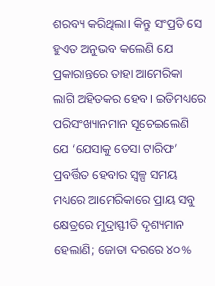ଶରବ୍ୟ କରିଥିଲା। କିନ୍ତୁ ସଂପ୍ରତି ସେ ହୁଏତ ଅନୁଭବ କଲେଣି ଯେ ପ୍ରକାରାନ୍ତରେ ତାହା ଆମେରିକା ଲାଗି ଅହିତକର ହେବ। ଇତିମଧ୍ୟରେ ପରିସଂଖ୍ୟାନମାନ ସୂଚେଇଲେଣି ଯେ ‘ଯେସାକୁ ତେସା ଟାରିଫ’ ପ୍ରବର୍ତ୍ତିତ ହେବାର ସ୍ବଳ୍ପ ସମୟ ମଧ୍ୟରେ ଆମେରିକାରେ ପ୍ରାୟ ସବୁ କ୍ଷେତ୍ରରେ ମୁଦ୍ରାସ୍ଫୀତି ଦୃଶ୍ୟମାନ ହେଲାଣି; ଜୋତା ଦରରେ ୪୦%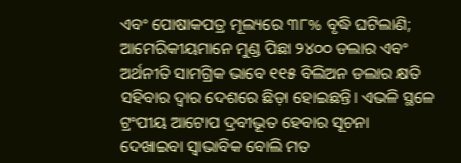ଏବଂ ପୋଷାକପତ୍ର ମୂଲ୍ୟରେ ୩୮% ବୃଦ୍ଧି ଘଟିଲାଣି; ଆମେରିକୀୟମାନେ ମୁଣ୍ଡ ପିଛା ୨୪୦୦ ଡଲାର ଏବଂ ଅର୍ଥନୀତି ସାମଗ୍ରିକ ଭାବେ ୧୧୫ ବିଲିଅନ ଡଲାର କ୍ଷତି ସହିବାର ଦ୍ବାର ଦେଶରେ ଛିଡ଼ା ହୋଇଛନ୍ତି। ଏଭଳି ସ୍ଥଳେ ଟ୍ରଂପୀୟ ଆଟୋପ ଦ୍ରବୀଭୂତ ହେବାର ସୂଚନା ଦେଖାଇବା ସ୍ବାଭାବିକ ବୋଲି ମତ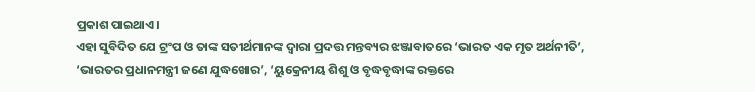ପ୍ରକାଶ ପାଇଥାଏ।
ଏହା ସୁବିଦିତ ଯେ ଟ୍ରଂପ ଓ ତାଙ୍କ ସତୀର୍ଥମାନଙ୍କ ଦ୍ବାରା ପ୍ରଦତ୍ତ ମନ୍ତବ୍ୟର ଝଞ୍ଜାବାତରେ ‘ଭାରତ ଏକ ମୃତ ଅର୍ଥନୀତି’, ‘ଭାରତର ପ୍ରଧାନମନ୍ତ୍ରୀ ଜଣେ ଯୁଦ୍ଧଖୋର’, ‘ୟୁକ୍ରେନୀୟ ଶିଶୁ ଓ ବୃଦ୍ଧବୃଦ୍ଧାଙ୍କ ରକ୍ତରେ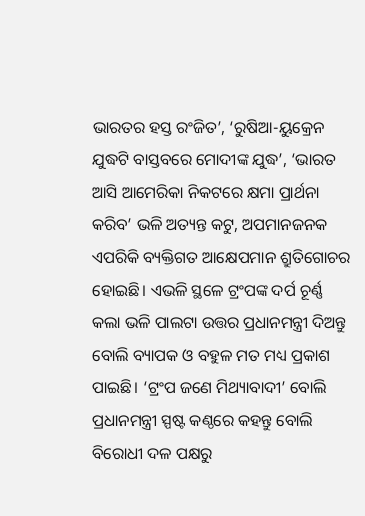ଭାରତର ହସ୍ତ ରଂଜିତ’, ‘ରୁଷିଆ-ୟୁକ୍ରେନ ଯୁଦ୍ଧଟି ବାସ୍ତବରେ ମୋଦୀଙ୍କ ଯୁଦ୍ଧ’, ‘ଭାରତ ଆସି ଆମେରିକା ନିକଟରେ କ୍ଷମା ପ୍ରାର୍ଥନା କରିବ’ ଭଳି ଅତ୍ୟନ୍ତ କଟୁ, ଅପମାନଜନକ ଏପରିକି ବ୍ୟକ୍ତିଗତ ଆକ୍ଷେପମାନ ଶ୍ରୁତିଗୋଚର ହୋଇଛି। ଏଭଳି ସ୍ଥଳେ ଟ୍ରଂପଙ୍କ ଦର୍ପ ଚୂର୍ଣ୍ଣ କଲା ଭଳି ପାଲଟା ଉତ୍ତର ପ୍ରଧାନମନ୍ତ୍ରୀ ଦିଅନ୍ତୁ ବୋଲି ବ୍ୟାପକ ଓ ବହୁଳ ମତ ମଧ୍ୟ ପ୍ରକାଶ ପାଇଛି। ‘ଟ୍ରଂପ ଜଣେ ମିଥ୍ୟାବାଦୀ’ ବୋଲି ପ୍ରଧାନମନ୍ତ୍ରୀ ସ୍ପଷ୍ଟ କଣ୍ଠରେ କହନ୍ତୁ ବୋଲି ବିରୋଧୀ ଦଳ ପକ୍ଷରୁ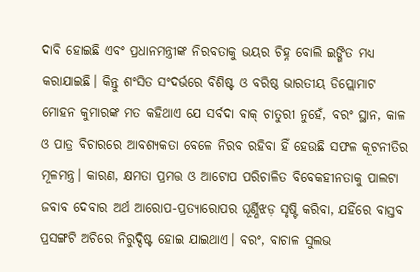ଦାବି ହୋଇଛି ଏବଂ ପ୍ରଧାନମନ୍ତ୍ରୀଙ୍କ ନିରବତାକୁ ଭୟର ଚିହ୍ନ ବୋଲି ଇଙ୍ଗିତ ମଧ୍ୟ କରାଯାଇଛି। କିନ୍ତୁ ଶଂସିତ ସଂଦର୍ଭରେ ବିଶିଷ୍ଟ ଓ ବରିଷ୍ଠ ଭାରତୀୟ ଡିପ୍ଲୋମାଟ ମୋହନ କୁମାରଙ୍କ ମତ କହିଥାଏ ଯେ ସର୍ବଦା ବାକ୍ ଚାତୁରୀ ନୁହେଁ, ବରଂ ସ୍ଥାନ, କାଳ ଓ ପାତ୍ର ବିଚାରରେ ଆବଶ୍ୟକତା ବେଳେ ନିରବ ରହିବା ହିଁ ହେଉଛି ସଫଳ କୂଟନୀତିର ମୂଳମନ୍ତ୍ର। କାରଣ, କ୍ଷମତା ପ୍ରମତ୍ତ ଓ ଆଟୋପ ପରିଚାଳିତ ବିବେକହୀନତାକୁ ପାଲଟା ଜବାବ ଦେବାର ଅର୍ଥ ଆରୋପ-ପ୍ରତ୍ୟାରୋପର ଘୂର୍ଣ୍ଣିଝଡ଼ ସୃଷ୍ଟି କରିବା, ଯହିଁରେ ବାସ୍ତବ ପ୍ରସଙ୍ଗଟି ଅଚିରେ ନିରୁଦ୍ଦିଷ୍ଟ ହୋଇ ଯାଇଥାଏ। ବରଂ, ବାଚାଳ ସୁଲଭ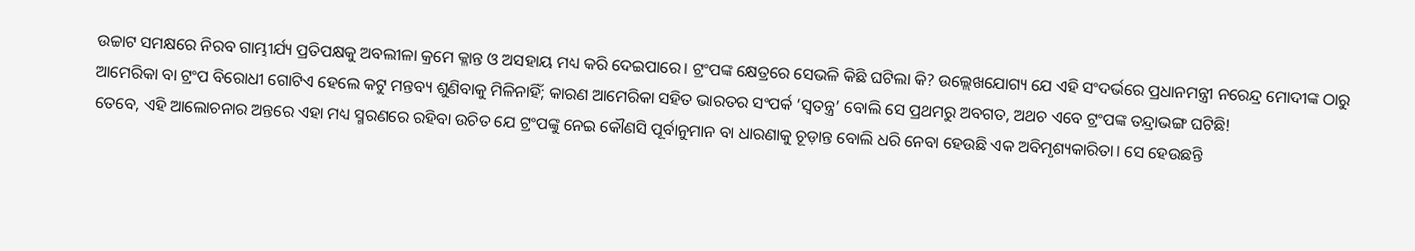ଉଚ୍ଚାଟ ସମକ୍ଷରେ ନିରବ ଗାମ୍ଭୀର୍ଯ୍ୟ ପ୍ରତିପକ୍ଷକୁ ଅବଲୀଳା କ୍ରମେ କ୍ଳାନ୍ତ ଓ ଅସହାୟ ମଧ୍ୟ କରି ଦେଇପାରେ। ଟ୍ରଂପଙ୍କ କ୍ଷେତ୍ରରେ ସେଭଳି କିଛି ଘଟିଲା କି? ଉଲ୍ଲେଖଯୋଗ୍ୟ ଯେ ଏହି ସଂଦର୍ଭରେ ପ୍ରଧାନମନ୍ତ୍ରୀ ନରେନ୍ଦ୍ର ମୋଦୀଙ୍କ ଠାରୁ ଆମେରିକା ବା ଟ୍ରଂପ ବିରୋଧୀ ଗୋଟିଏ ହେଲେ କଟୁ ମନ୍ତବ୍ୟ ଶୁଣିବାକୁ ମିଳିନାହିଁ; କାରଣ ଆମେରିକା ସହିତ ଭାରତର ସଂପର୍କ ‘ସ୍ବତନ୍ତ୍ର’ ବୋଲି ସେ ପ୍ରଥମରୁ ଅବଗତ, ଅଥଚ ଏବେ ଟ୍ରଂପଙ୍କ ତନ୍ଦ୍ରାଭଙ୍ଗ ଘଟିଛି!
ତେବେ, ଏହି ଆଲୋଚନାର ଅନ୍ତରେ ଏହା ମଧ୍ୟ ସ୍ମରଣରେ ରହିବା ଉଚିତ ଯେ ଟ୍ରଂପଙ୍କୁ ନେଇ କୌଣସି ପୂର୍ବାନୁମାନ ବା ଧାରଣାକୁ ଚୂଡ଼ାନ୍ତ ବୋଲି ଧରି ନେବା ହେଉଛି ଏକ ଅବିମୃଶ୍ୟକାରିତା। ସେ ହେଉଛନ୍ତି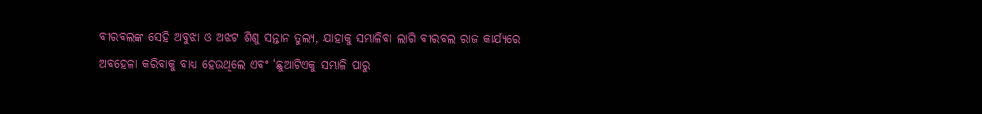ବୀରବଲଙ୍କ ସେହି ଅବୁଝା ଓ ଅଝଟ ଶିଶୁ ସନ୍ତାନ ତୁଲ୍ୟ, ଯାହାକୁ ସମ୍ଭାଳିବା ଲାଗି ବୀରବଲ ରାଜ କାର୍ଯ୍ୟରେ ଅବହେଳା କରିବାକୁ ବାଧ୍ୟ ହେଉଥିଲେ ଏବଂ ‘ଛୁଆଟିଏକୁ ସମ୍ଭାଳି ପାରୁ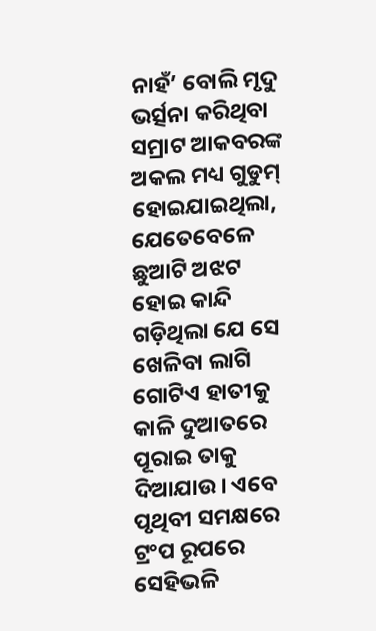ନାହଁ’ ବୋଲି ମୃଦୁ ଭର୍ତ୍ସନା କରିଥିବା ସମ୍ରାଟ ଆକବରଙ୍କ ଅକଲ ମଧ୍ୟ ଗୁଡୁମ୍ ହୋଇଯାଇଥିଲା, ଯେତେବେଳେ ଛୁଆଟି ଅଝଟ ହୋଇ କାନ୍ଦି ଗଡ଼ିଥିଲା ଯେ ସେ ଖେଳିବା ଲାଗି ଗୋଟିଏ ହାତୀକୁ କାଳି ଦୁଆତରେ ପୂରାଇ ତାକୁ ଦିଆଯାଉ। ଏବେ ପୃଥିବୀ ସମକ୍ଷରେ ଟ୍ରଂପ ରୂପରେ ସେହିଭଳି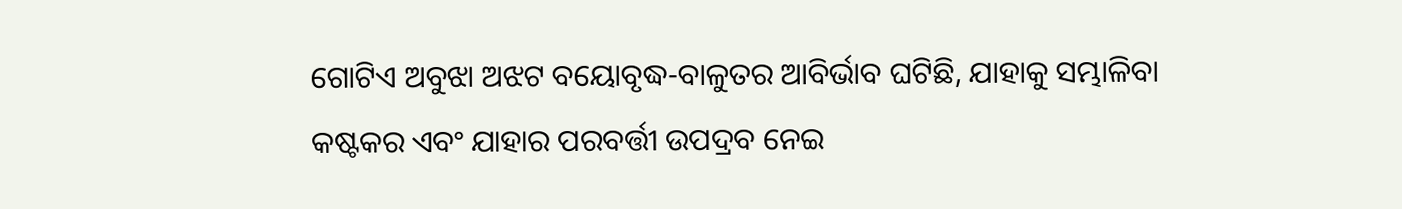ଗୋଟିଏ ଅବୁଝା ଅଝଟ ବୟୋବୃଦ୍ଧ-ବାଳୁତର ଆବିର୍ଭାବ ଘଟିଛି, ଯାହାକୁ ସମ୍ଭାଳିବା କଷ୍ଟକର ଏବଂ ଯାହାର ପରବର୍ତ୍ତୀ ଉପଦ୍ରବ ନେଇ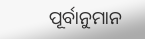ପୂର୍ବାନୁମାନ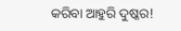କରିବା ଆହୁରି ଦୁଷ୍କର!